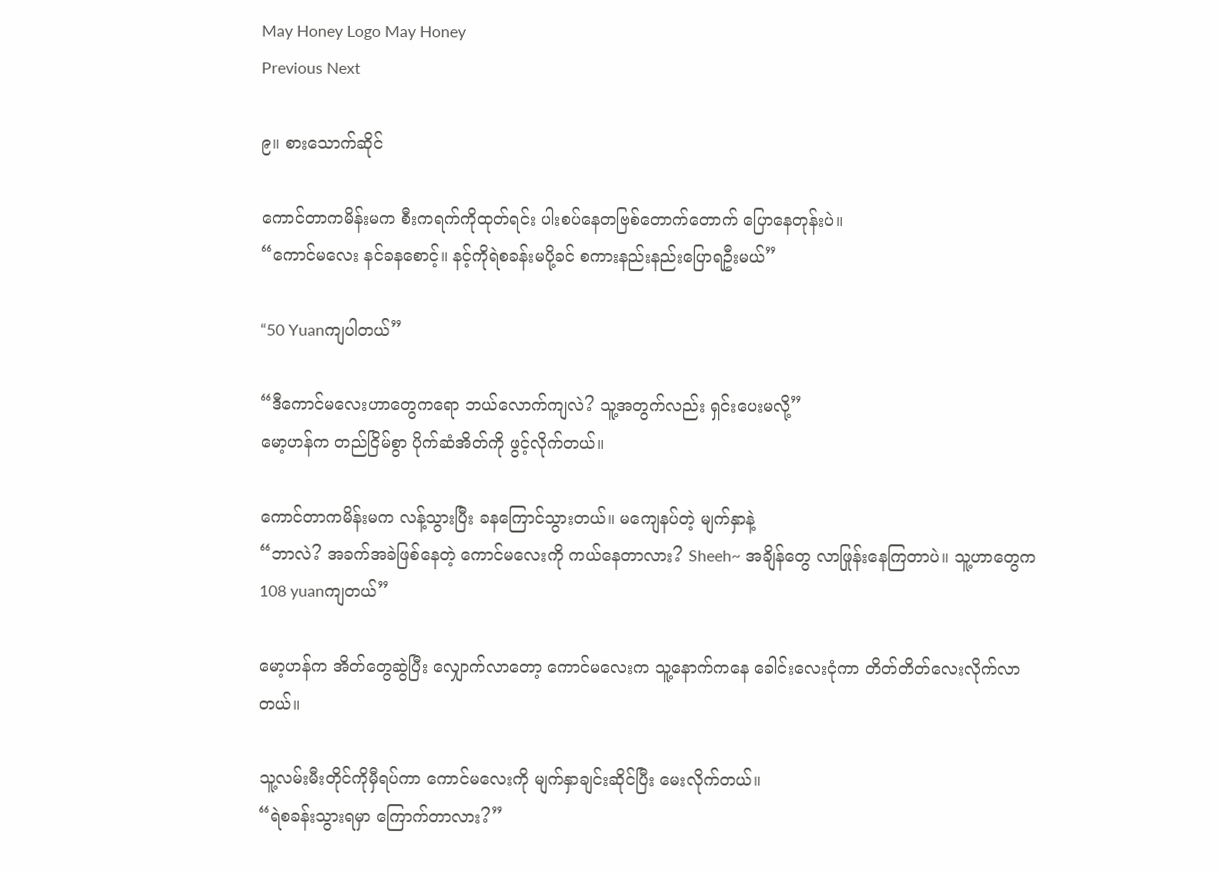May Honey Logo May Honey
Previous Next

၉။ စားသောက်ဆိုင်

ကောင်တာကမိန်းမက စီးကရက်ကိုထုတ်ရင်း ပါးစပ်နေတဗြစ်တောက်တောက် ပြောနေတုန်းပဲ။
“ကောင်မလေး နင်ခနစောင့်။ နင့်ကိုရဲစခန်းမပို့ခင် စကားနည်းနည်းပြောရဦးမယ်”

“50 Yuanကျပါတယ်”

“ဒီကောင်မလေးဟာတွေကရော ဘယ်လောက်ကျလဲ? သူ့အတွက်လည်း ရှင်းပေးမလို့”
မော့ဟန်က တည်ငြိမ်စွာ ပိုက်ဆံအိတ်ကို ဖွင့်လိုက်တယ်။

ကောင်တာကမိန်းမက လန့်သွားပြီး ခနကြောင်သွားတယ်။ မကျေနပ်တဲ့ မျက်နှာနဲ့
“ဘာလဲ? အခက်အခဲဖြစ်နေတဲ့ ကောင်မလေးကို ကယ်နေတာလား? Sheeh~ အချိန်တွေ လာဖြုန်းနေကြတာပဲ။ သူ့ဟာတွေက 108 yuanကျတယ်”

မော့ဟန်က အိတ်တွေဆွဲပြီး လျှောက်လာတော့ ကောင်မလေးက သူ့နောက်ကနေ ခေါင်းလေးငုံကာ တိတ်တိတ်လေးလိုက်လာတယ်။

သူ့လမ်းမီးတိုင်ကိုမှီရပ်ကာ ကောင်မလေးကို မျက်နှာချင်းဆိုင်ပြီး မေးလိုက်တယ်။
“ရဲစခန်းသွားရမှာ ကြောက်တာလား?”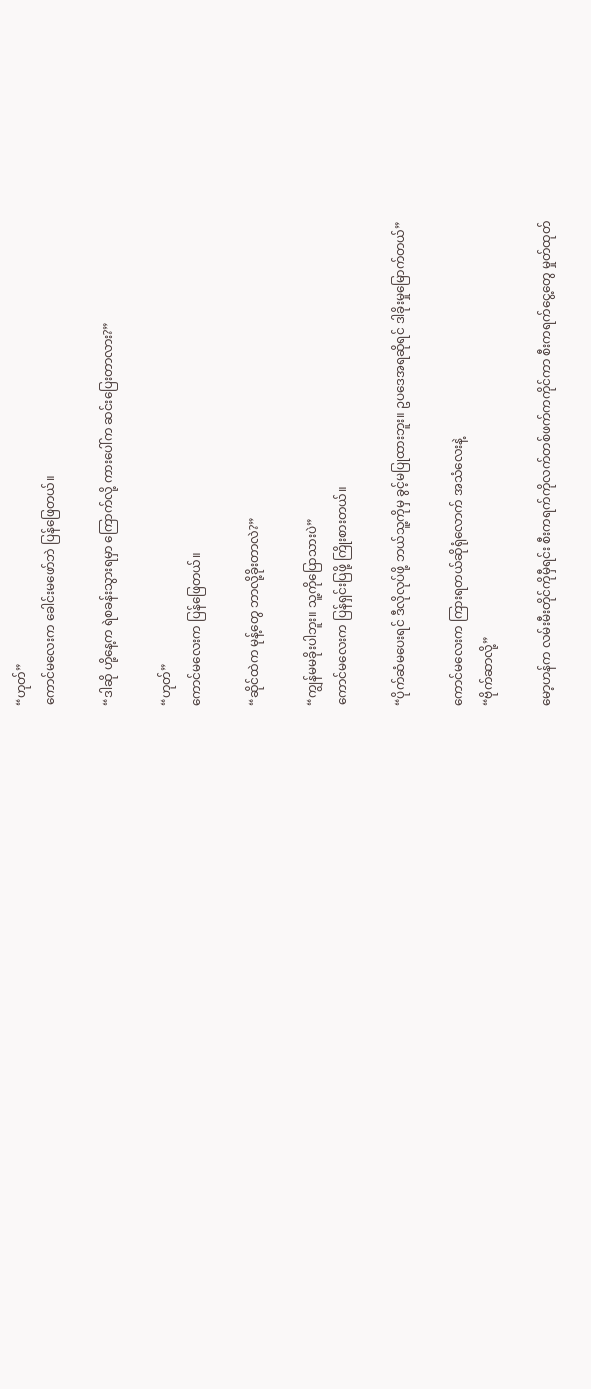“ဟုတ်”
ကောင်မလေးက ခေါင်းမဖော်ဘဲ ပြန်ဖြေတယ်။

“ဒါဆို ဟို့နေ့က ရဲစခန်းသွားရမှာ ကြောက်လို့ ကားပေါ်က ဆင်းပြေးတာလား?”

“ဟုတ်”
ကောင်မလေးက ပြန်ဖြေတယ်။

“ဆိုင်ထဲက မုန့်တွေ ဘာလို့ခိုးတာလဲ?”

“ကျွန်မမခိုးပါဘူး။ သူ့ကိုပြောသားပဲ”
ကောင်မလေးက ပြန်ရှင်းပြဖို့ ကြိုးစားတယ်။

“ပိုက်ဆံမပေးရင် ဒီလိုလုပ်ဖို့ ဘယ်သူ့ကိုမှ ခွင့်မပြုထားဘူး။ ဥပဒေအရဆိုရင် ဒါခိုးမှုမြောက်တယ်”

ကောင်မလေးက ကြားရတယ်ဆိုရုံလောက် အသံလေးနဲ့
“ဗိုက်ဆာလို့”

မော့ဟန်က လမ်းမီးတိုင်ကိုမှီရင်း စီးကရက်ကိုလက်တစ်ဖက်ကကိုင်ကာ စီးကရက်ငွေ့တွေ မှုတ်ထုတ်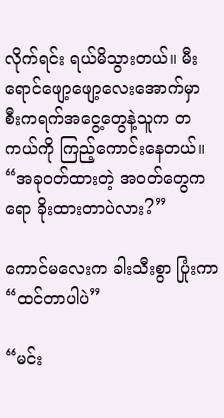လိုက်ရင်း ရယ်မိသွားတယ်။ မီးရောင်ဖျော့ဖျော့လေးအောက်မှာ စီးကရက်အငွေ့တွေနဲ့သူက တကယ်ကို ကြည့်ကောင်းနေတယ်။
“အခုဝတ်ထားတဲ့ အဝတ်တွေကရော ခိုးထားတာပဲလား?”

ကောင်မလေးက ခါးသီးစွာ ပြုံးကာ
“ထင်တာပါပဲ”

“မင်း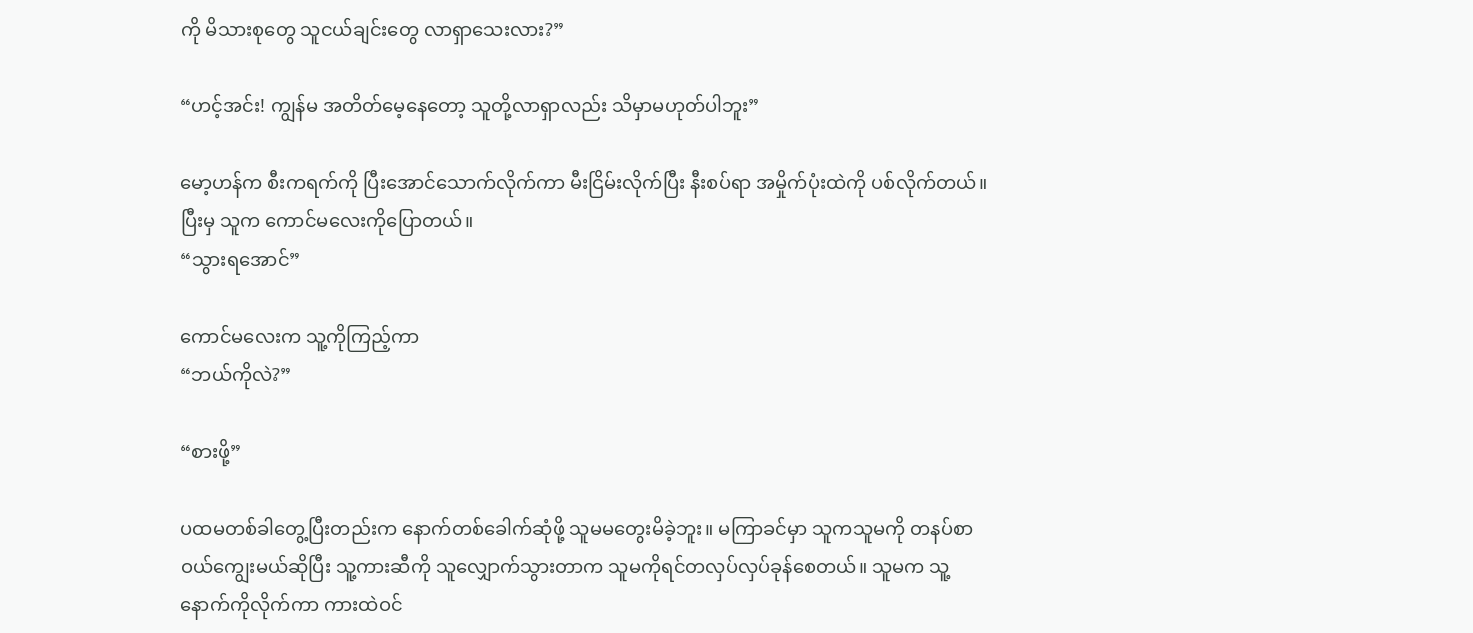ကို မိသားစုတွေ သူငယ်ချင်းတွေ လာရှာသေးလား?”

“ဟင့်အင်း! ကျွန်မ အတိတ်မေ့နေတော့ သူတို့လာရှာလည်း သိမှာမဟုတ်ပါဘူး”

မော့ဟန်က စီးကရက်ကို ပြီးအောင်သောက်လိုက်ကာ မီးငြိမ်းလိုက်ပြီး နီးစပ်ရာ အမှိုက်ပုံးထဲကို ပစ်လိုက်တယ်။ ပြီးမှ သူက ကောင်မလေးကိုပြောတယ်။
“သွားရအောင်”

ကောင်မလေးက သူ့ကိုကြည့်ကာ
“ဘယ်ကိုလဲ?”

“စားဖို့”

ပထမတစ်ခါတွေ့ပြီးတည်းက နောက်တစ်ခေါက်ဆုံဖို့ သူမမတွေးမိခဲ့ဘူး။ မကြာခင်မှာ သူကသူမကို တနပ်စာဝယ်ကျွေးမယ်ဆိုပြီး သူ့ကားဆီကို သူလျှောက်သွားတာက သူမကိုရင်တလှပ်လှပ်ခုန်စေတယ်။ သူမက သူ့နောက်ကိုလိုက်ကာ ကားထဲဝင်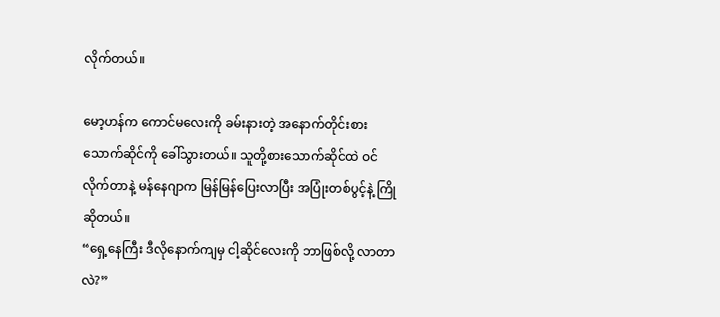လိုက်တယ်။

မော့ဟန်က ကောင်မလေးကို ခမ်းနားတဲ့ အနောက်တိုင်းစားသောက်ဆိုင်ကို ခေါ်သွားတယ်။ သူတို့စားသောက်ဆိုင်ထဲ ဝင်လိုက်တာနဲ့ မန်နေဂျာက မြန်မြန်ပြေးလာပြီး အပြုံးတစ်ပွင့်နဲ့ ကြိုဆိုတယ်။
“ရှေ့နေကြီး ဒီလိုနောက်ကျမှ ငါ့ဆိုင်လေးကို ဘာဖြစ်လို့ လာတာလဲ?”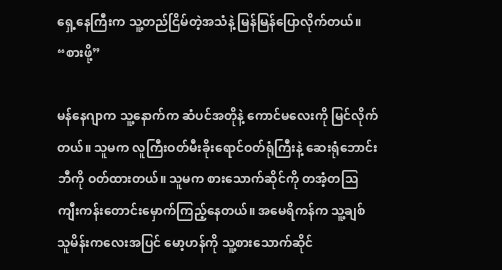ရှေ့နေကြီးက သူ့တည်ငြိမ်တဲ့အသံနဲ့ မြန်မြန်ပြောလိုက်တယ်။
“စားဖို့”

မန်နေဂျာက သူ့နောက်က ဆံပင်အတိုနဲ့ ကောင်မလေးကို မြင်လိုက်တယ်။ သူမက လူကြီးဝတ်မီးခိုးရောင်ဝတ်ရုံကြီးနဲ့ ဆေးရုံဘောင်းဘီကို ဝတ်ထားတယ်။ သူမက စားသောက်ဆိုင်ကို တအံ့တသြ ကျီးကန်းတောင်းမှောက်ကြည့်နေတယ်။ အမေရိကန်က သူ့ချစ်သူမိန်းကလေးအပြင် မော့ဟန်ကို သူ့စားသောက်ဆိုင်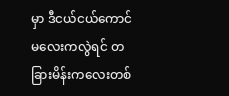မှာ ဒီငယ်ငယ်ကောင်မလေးကလွဲရင် တခြားမိန်းကလေးတစ်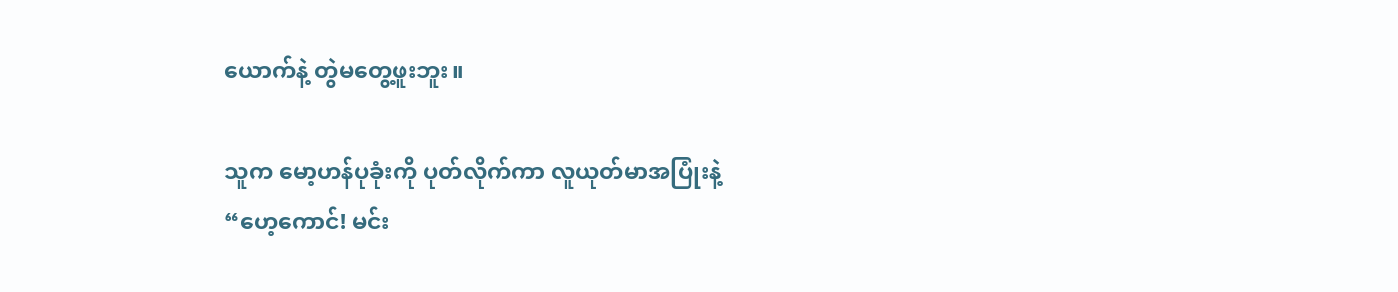ယောက်နဲ့ တွဲမတွေ့ဖူးဘူး။

သူက မော့ဟန်ပုခုံးကို ပုတ်လိုက်ကာ လူယုတ်မာအပြုံးနဲ့
“ဟေ့ကောင်! မင်း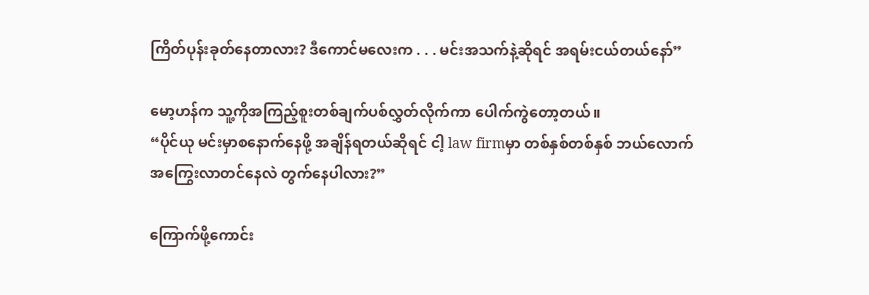ကြိတ်ပုန်းခုတ်နေတာလား? ဒီကောင်မလေးက . . . မင်းအသက်နဲ့ဆိုရင် အရမ်းငယ်တယ်နော်”

မော့ဟန်က သူ့ကိုအကြည့်စူးတစ်ချက်ပစ်လွှတ်လိုက်ကာ ပေါက်ကွဲတော့တယ်။
“ပိုင်ယု မင်းမှာစနောက်နေဖို့ အချိန်ရတယ်ဆိုရင် ငါ့ law firmမှာ တစ်နှစ်တစ်နှစ် ဘယ်လောက်အကြွေးလာတင်နေလဲ တွက်နေပါလား?”

ကြောက်ဖို့ကောင်း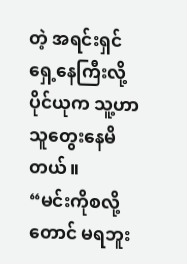တဲ့ အရင်းရှင်ရှေ့နေကြီးလို့ ပိုင်ယုက သူ့ဟာသူတွေးနေမိတယ်။
“မင်းကိုစလို့တောင် မရဘူး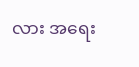လား အရေး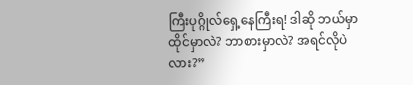ကြီးပုဂ္ဂိုလ်ရှေ့နေကြီးရ! ဒါဆို ဘယ်မှာထိုင်မှာလဲ? ဘာစားမှာလဲ? အရင်လိုပဲလား?”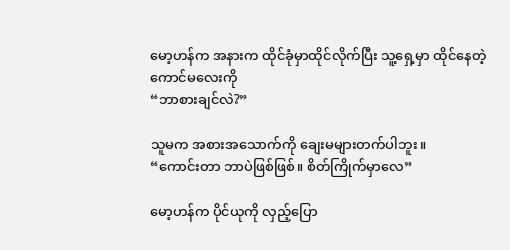မော့ဟန်က အနားက ထိုင်ခုံမှာထိုင်လိုက်ပြီး သူ့ရှေ့မှာ ထိုင်နေတဲ့ ကောင်မလေးကို
“ဘာစားချင်လဲ?”

သူမက အစားအသောက်ကို ချေးမများတက်ပါဘူး။
“ကောင်းတာ ဘာပဲဖြစ်ဖြစ်။ စိတ်ကြိုက်မှာလေ”

မော့ဟန်က ပိုင်ယုကို လှည့်ပြော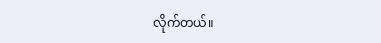လိုက်တယ်။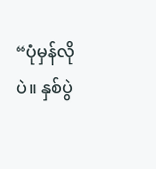“ပုံမှန်လိုပဲ။ နှစ်ပွဲ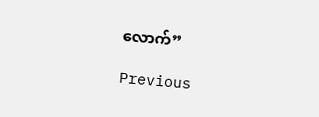လောက်”

Previous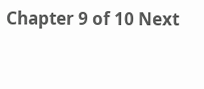Chapter 9 of 10 Next